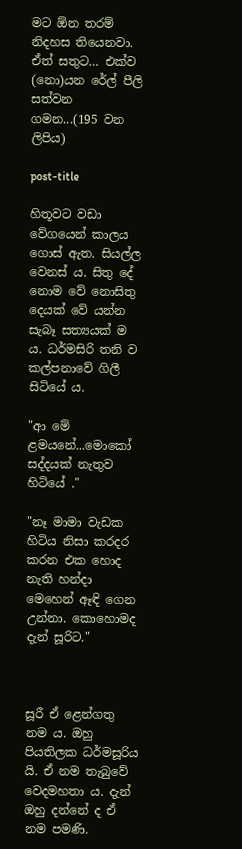මට ඕන තරම් නිදහස තියෙනවා. ඒත් සතුට… එක්ව (නො)යන රේල් පීලි සත්වන ගමන...(195 වන ලිපිය)

post-title

හිතූවට වඩා වේගයෙන් කාලය ගොස් ඇත. සියල්ල වෙනස් ය. සිතු දේ නොම වේ නොසිතු දෙයක් වේ යන්න සැබෑ සත්‍යයක් ම ය. ධර්මසිරි තනි ව කල්පනාවේ ගිලී සිටියේ ය.

"ආ මේ ළමයනේ...මොකෝ සද්දයක් නැතුව හිටියේ ."

"නෑ මාමා වැඩක හිටිය නිසා කරදර කරන එක හොද නැති හන්දා මෙහෙන් ඈඳි ගෙන උන්නා. කොහොමද දැන් සූරිට."



සූරී ඒ ළෙන්ගතු නම ය. ඔහු පියතිලක ධර්මසූරිය යි. ඒ නම තැබුවේ වෙදමහතා ය. දැන් ඔහු දන්නේ ද ඒ නම පමණි.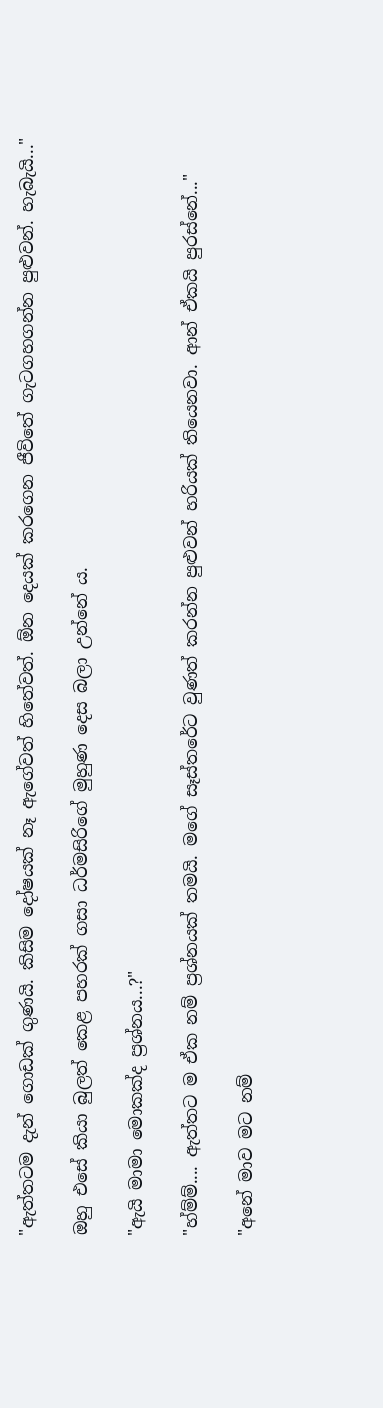"ඇත්තටම දැන් ගොඩක් ගුණයි. කිසිම දෝෂයක් නෑ ඇගේවත් හිතේවත්. ඕන දෙයක් කරගෙන ජීවිතේ ගැටගහගන්න පුළුවන්. හැබැයි..."

ඔහු එසේ කියා බුලත් කෙළ පහරක් ගසා ධර්මසිරිගේ මුහුණ දෙස බලා උන්නේ ය.

"ඇයි මාමා මොකක්ද ප්‍රශ්නය...?"

"හ්ම්ම්.... ඇත්තට ම ඒක නම් ප්‍රශ්නයක් තමයි. මගේ සෑස්තරේට වුණත් කරන්න පුළුවන් හරියක් තියෙනවා. ආන් ඒකයි පුරස්නේ..."

"අනේ මාව මට නම්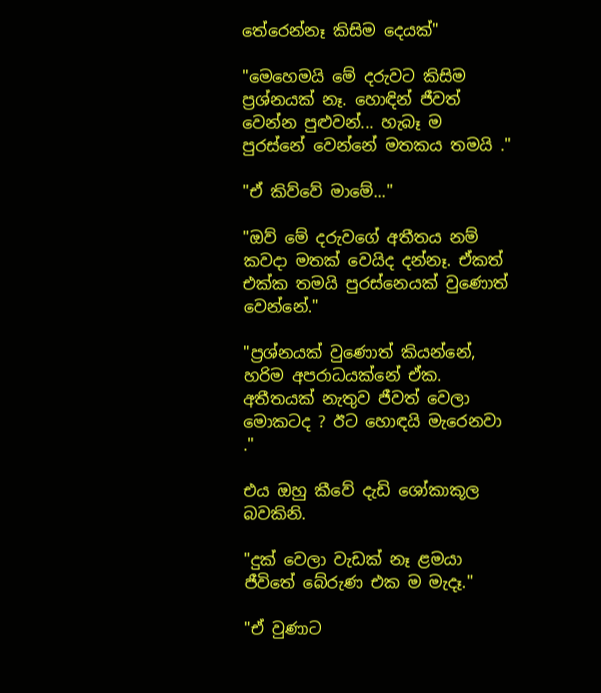තේරෙන්නෑ කිසිම දෙයක්"

"මෙහෙමයි මේ දරුවට කිසිම ප්‍රශ්නයක් නෑ. හොඳින් ජීවත් වෙන්න පුළුවන්... හැබෑ ම පුරස්නේ වෙන්නේ මතකය තමයි ."

"ඒ කිව්වේ මාමේ..."

"ඔව් මේ දරුවගේ අතීතය නම් කවදා මතක් වෙයිද දන්නෑ. ඒකත් එක්ක තමයි පුරස්නෙයක් වුණොත් වෙන්නේ."

"ප්‍රශ්නයක් වුණොත් කියන්නේ, හරිම අපරාධයක්නේ ඒක. අතීතයක් නැතුව ජීවත් වෙලා මොකටද ? ඊට හොඳයි මැරෙනවා ."

එය ඔහු කීවේ දැඩි ශෝකාකූල බවකිනි.

"දුක් වෙලා වැඩක් නෑ ළමයා ජීවිතේ බේරුණ එක ම මැදෑ."

"ඒ වුණාට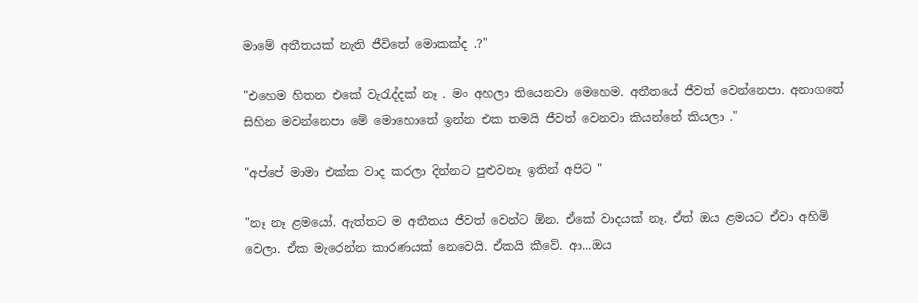මාමේ අතීතයක් නැති ජීවිතේ මොකක්ද .?"

"එහෙම හිතන එකේ වැරැද්දක් නෑ . මං අහලා තියෙනවා මෙහෙම. අතීතයේ ජීවත් වෙන්නෙපා. අනාගතේ සිහින මවන්නෙපා මේ මොහොතේ ඉන්න එක තමයි ජීවත් වෙනවා කියන්නේ කියලා ."

"අප්පේ මාමා එක්ක වාද කරලා දින්නට පුළුවනෑ ඉතින් අපිට "

"නෑ නෑ ළමයෝ. ඇත්තට ම අතීතය ජීවත් වෙන්ට ඕන. ඒකේ වාදයක් නෑ. ඒත් ඔය ළමයට ඒවා අහිමි වෙලා. ඒක මැරෙන්න කාරණයක් නෙවෙයි. ඒකයි කීවේ. ආ...ඔය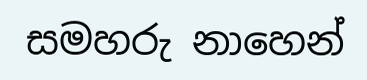සමහරු නාහෙන්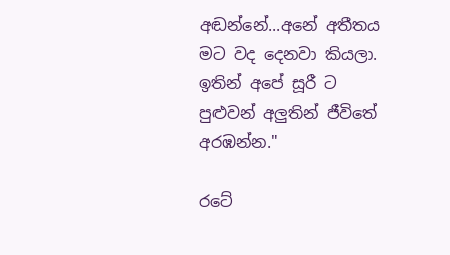අඬන්නේ...අනේ අතීතය මට වද දෙනවා කියලා. ඉතින් අපේ සූරී ට පුළුවන් අලුතින් ජීවිතේ අරඹන්න."

රටේ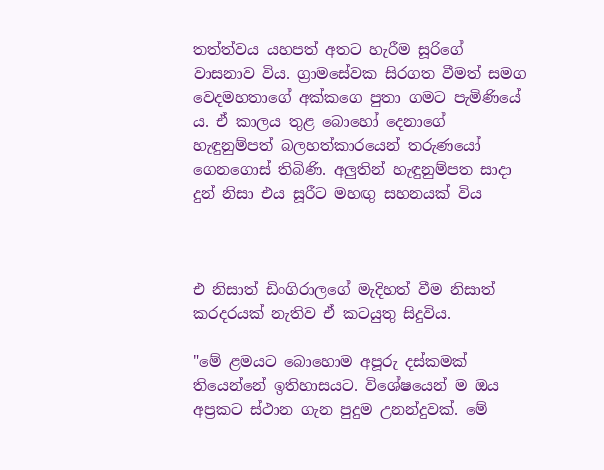තත්ත්වය යහපත් අතට හැරීම සූරිගේ වාසනාව විය. ග්‍රාමසේවක සිරගත වීමත් සමග වෙදමහතාගේ අක්කගෙ පුතා ගමට පැමිණියේ ය. ඒ කාලය තුළ බොහෝ දෙනාගේ හැඳුනුම්පත් බලහත්කාරයෙන් තරුණයෝ ගෙනගොස් තිබිණි. අලුතින් හැඳුනුම්පත සාදා දුන් නිසා එය සූරීට මහඟු සහනයක් විය



එ නිසාත් ඩිංගිරාලගේ මැදිහත් වීම නිසාත් කරදරයක් නැතිව ඒ කටයුතු සිදුවිය.

"මේ ළමයට බොහොම අපූරු දස්කමක් තියෙන්නේ ඉතිහාසයට. විශේෂයෙන් ම ඔය අප්‍රකට ස්ථාන ගැන පුදුම උනන්දුවක්. මේ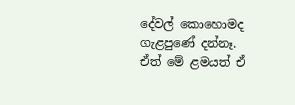දේවල් කොහොමද ගැළපුණේ දන්නෑ. ඒත් මේ ළමයත් ඒ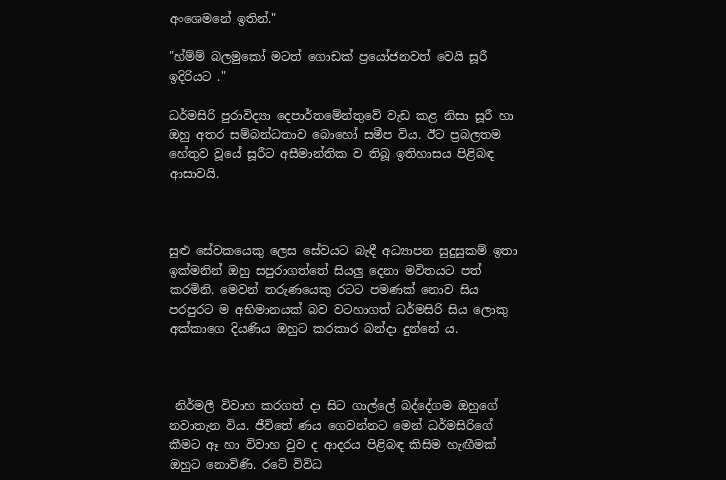අංශෙමනේ ඉතින්."

"හ්ම්ම් බලමුකෝ මටත් ගොඩක් ප්‍රයෝජනවත් වෙයි සූරී ඉදිරියට ."

ධර්මසිරි පුරාවිද්‍යා දෙපාර්තමේන්තුවේ වැඩ කළ නිසා සූරී හා ඔහු අතර සම්බන්ධතාව බොහෝ සමීප විය. ඊට ප්‍රබලතම හේතුව වූයේ සූරීට අසීමාන්තික ව තිබූ ඉතිහාසය පිළිබඳ ආසාවයි.



සුළු සේවකයෙකු ලෙස සේවයට බැඳී අධ්‍යාපන සුදුසුකම් ඉතා ඉක්මනින් ඔහු සපුරාගත්තේ සියලු දෙනා මවිතයට පත් කරමිනි. මෙවන් තරුණයෙකු රටට පමණක් නොව සිය පරපුරට ම අභිමානයක් බව වටහාගත් ධර්මසිරි සිය ලොකු අක්කාගෙ දියණිය ඔහුට කරකාර බන්දා දුන්නේ ය.



 නිර්මලී විවාහ කරගත් දා සිට ගාල්ලේ බද්දේගම ඔහුගේ නවාතැන විය. ජීවිතේ ණය ගෙවන්නට මෙන් ධර්මසිරිගේ කීමට ඈ හා විවාහ වුව ද ආදරය පිළිබඳ කිසිම හැඟීමක් ඔහුට නොවිණි. රටේ විවිධ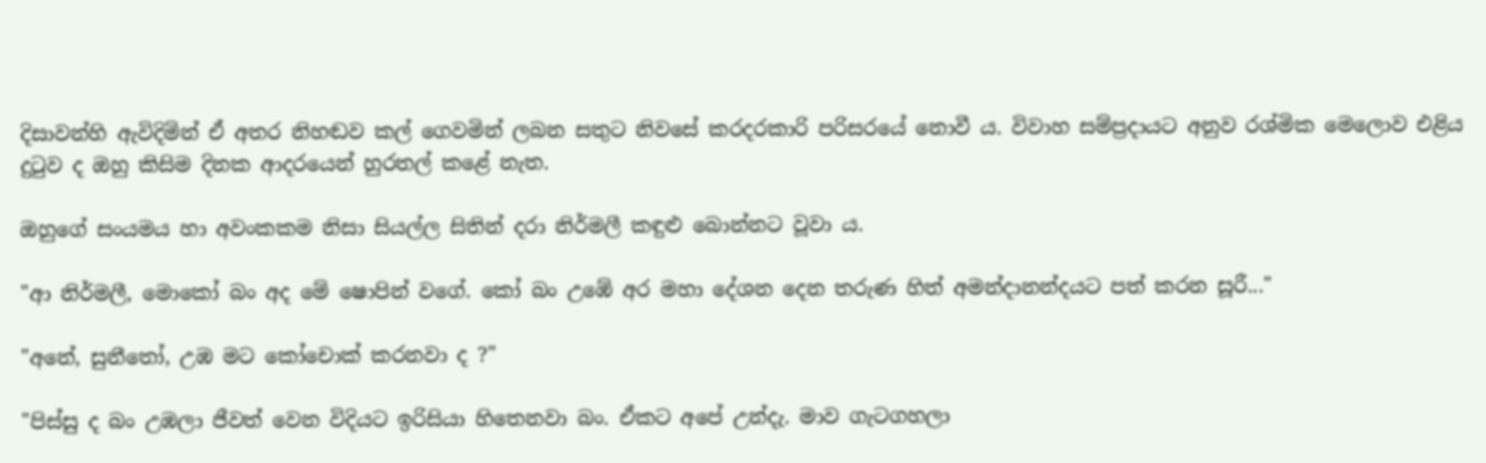දිසාවන්හි ඇවිදිමින් ඒ අතර නිහඬව කල් ගෙවමින් ලබන සතුට නිවසේ කරදරකාරි පරිසරයේ නොවී ය. විවාහ සම්ප්‍රදායට අනුව රශ්මික මෙලොව එළිය දුටුව ද ඔහු කිසිම දිනක ආදරයෙන් හුරතල් කළේ නැත.

ඔහුගේ සංයමය හා අවංකකම නිසා සියල්ල සිතින් දරා නිර්මලී කඳුළු බොන්නට වූවා ය.

"ආ නිර්මලී, මොකෝ බං අද මේ ෂොපින් වගේ. කෝ බං උඹේ අර මහා දේශන දෙන තරුණ හිත් අමන්දානන්දයට පත් කරන සූරී..."

"අනේ, සුනීතෝ, උඹ මට කෝචොක් කරනවා ද ?"

"පිස්සු ද බං උඹලා ජීවත් වෙන විදියට ඉරිසියා හිතෙනවා බං. ඒකට අපේ උන්දැ. මාව ගැටගහලා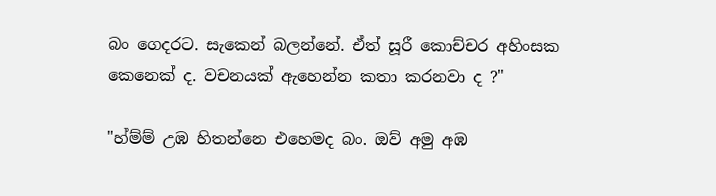බං ගෙදරට. සැකෙන් බලන්නේ. ඒත් සූරී කොච්චර අහිංසක කෙනෙක් ද. වචනයක් ඇහෙන්න කතා කරනවා ද ?"

"හ්ම්ම් උඹ හිතන්නෙ එහෙමද බං. ඔව් අමු අඹ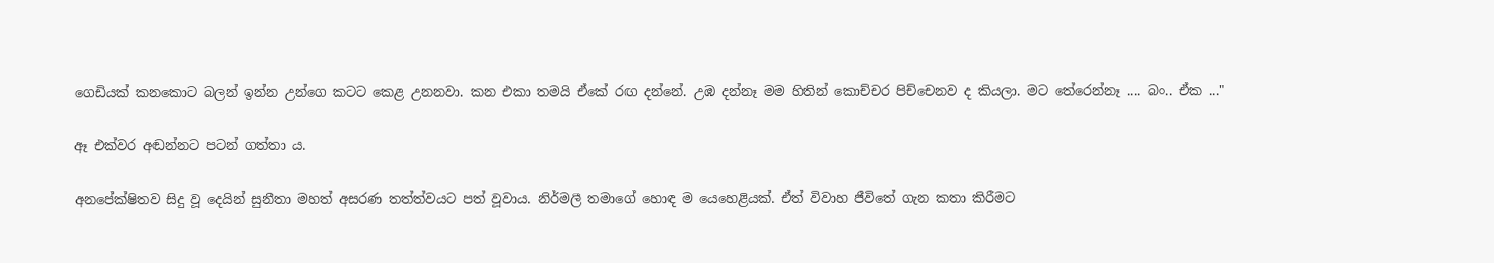ගෙඩියක් කනකොට බලන් ඉන්න උන්ගෙ කටට කෙළ උනනවා. කන එකා තමයි ඒකේ රඟ දන්නේ. උඹ දන්නෑ මම හිතින් කොච්චර පිච්චෙනව ද කියලා. මට තේරෙන්නෑ .... බං.. ඒක ..."

ඈ එක්වර අඬන්නට පටන් ගත්තා ය.

අනපේක්ෂිතව සිදු වූ දෙයින් සුනීතා මහත් අසරණ තත්ත්වයට පත් වූවාය. නිර්මලී තමාගේ හොඳ ම යෙහෙළියක්. ඒත් විවාහ ජීවිතේ ගැන කතා කිරීමට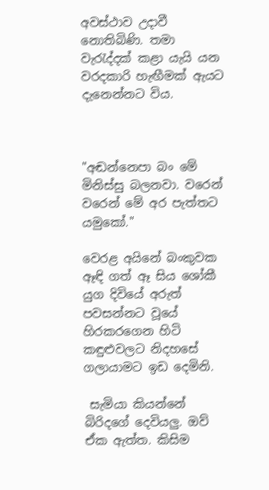අවස්ථාව උදාවී නොතිබිණි. තමා වැරැද්දක් කළා යැයි යන වරදකාරි හැඟීමක් ඇයට දැනෙන්නට විය.



"අඬන්නෙපා බං මේ මිනිස්සු බලනවා. වරෙන් වරෙන් මේ අර පැත්තට යමුකෝ."

වෙරළ අයිනේ බංකුවක ඈඳි ගත් ඈ සිය ශෝකී යුග දිවියේ අරුත් පවසන්නට වූයේ හිරකරගෙන හිටි කඳුළුවලට නිදහසේ ගලායාමට ඉඩ දෙමිනි.

 සැමියා කියන්නේ බිරිදගේ දෙවියලු. ඔව් ඒක ඇත්ත. කිසිම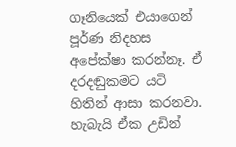ගෑනියෙක් එයාගෙන් පූර්ණ නිදහස අපේක්ෂා කරන්නෑ. ඒ දරදඬුකමට යටි හිතින් ආසා කරනවා. හැබැයි ඒක උඩින්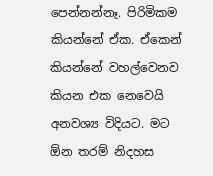පෙන්නන්නෑ. පිරිමිකම කියන්නේ ඒක. ඒකෙන් කියන්නේ වහල්වෙනව කියන එක නෙවෙයි අනවශ්‍ය විදියට. මට ඕන තරම් නිදහස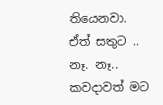තියෙනවා. ඒත් සතුට .. නෑ. නෑ.. කවදාවත් මට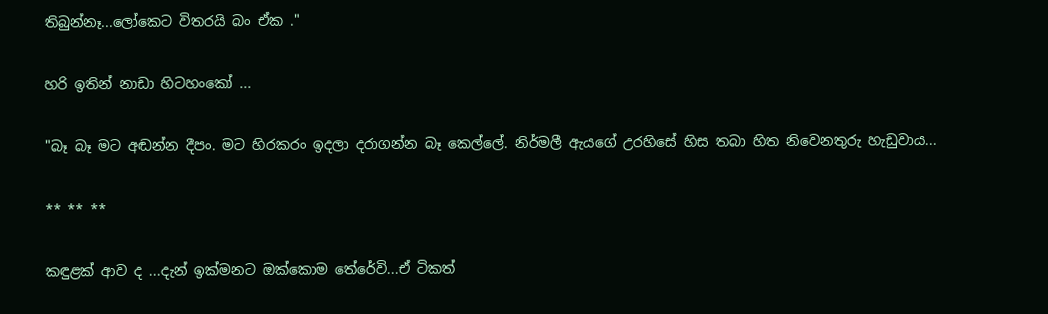තිබුන්නෑ...ලෝකෙට විතරයි බං ඒක ."

හරි ඉතින් නාඩා හිටහංකෝ ...

"බෑ බෑ මට අඬන්න දීපං. මට හිරකරං ඉදලා දරාගන්න බෑ කෙල්ලේ. නිර්මලී ඇයගේ උරහිසේ හිස තබා හිත නිවෙනතුරු හැඩුවාය...

** ** **

කඳුළක් ආව ද ...දැන් ඉක්මනට ඔක්කොම තේරේවි...ඒ ටිකත්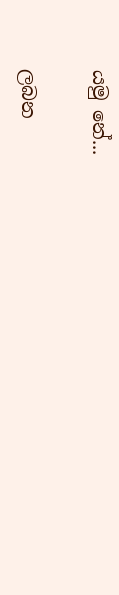යමු නේ...

ලබන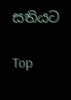සතියට

Top